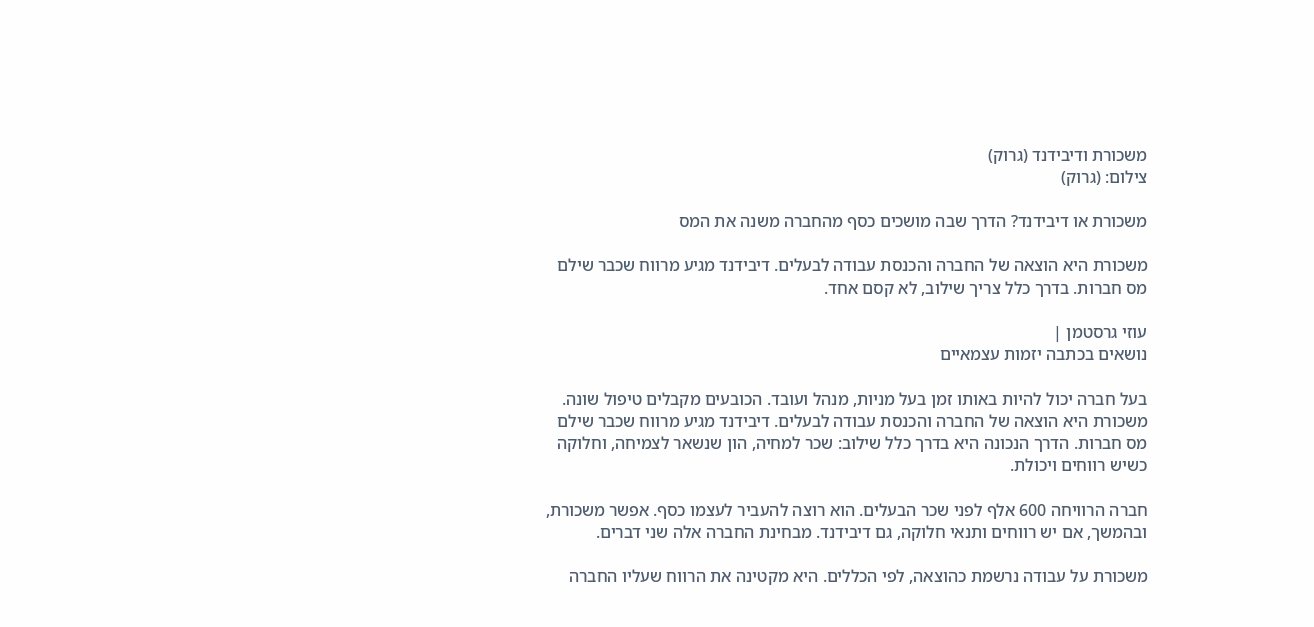משכורת ודיבידנד (גרוק)
צילום: (גרוק)

משכורת או דיבידנד? הדרך שבה מושכים כסף מהחברה משנה את המס

משכורת היא הוצאה של החברה והכנסת עבודה לבעלים. דיבידנד מגיע מרווח שכבר שילם מס חברות. בדרך כלל צריך שילוב, לא קסם אחד.

עוזי גרסטמן |
נושאים בכתבה יזמות עצמאיים

בעל חברה יכול להיות באותו זמן בעל מניות, מנהל ועובד. הכובעים מקבלים טיפול שונה. משכורת היא הוצאה של החברה והכנסת עבודה לבעלים. דיבידנד מגיע מרווח שכבר שילם מס חברות. הדרך הנכונה היא בדרך כלל שילוב: שכר למחיה, הון שנשאר לצמיחה, וחלוקה כשיש רווחים ויכולת.

חברה הרוויחה 600 אלף לפני שכר הבעלים. הוא רוצה להעביר לעצמו כסף. אפשר משכורת, ובהמשך, אם יש רווחים ותנאי חלוקה, גם דיבידנד. מבחינת החברה אלה שני דברים.

משכורת על עבודה נרשמת כהוצאה, לפי הכללים. היא מקטינה את הרווח שעליו החברה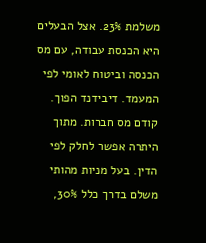משלמת 23%. אצל הבעלים היא הכנסת עבודה, עם מס הכנסה וביטוח לאומי לפי המעמד. דיבידנד הפוך. קודם מס חברות. מתוך היתרה אפשר לחלק לפי הדין. בעל מניות מהותי משלם בדרך כלל 30%,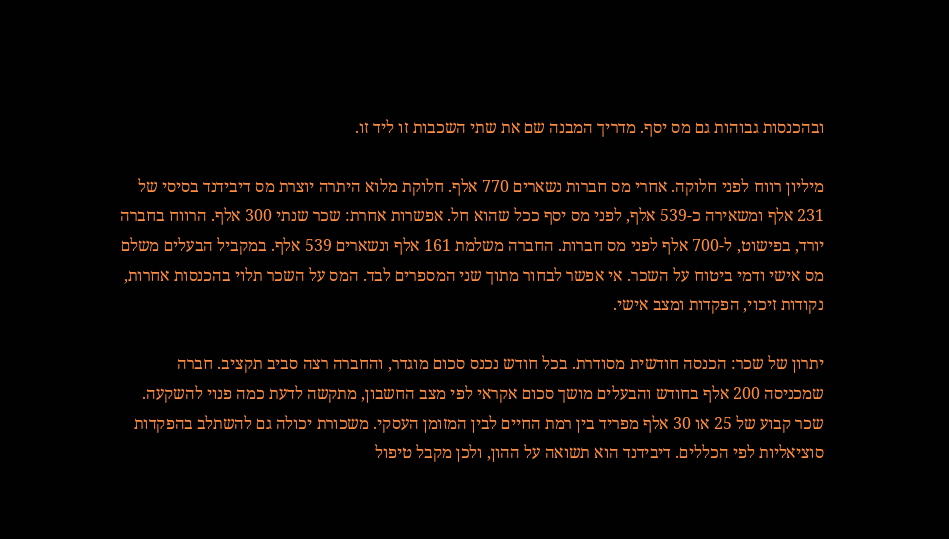ובהכנסות גבוהות גם מס יסף. מדריך המבנה שם את שתי השכבות זו ליד זו.

מיליון רווח לפני חלוקה. אחרי מס חברות נשארים 770 אלף. חלוקת מלוא היתרה יוצרת מס דיבידנד בסיסי של 231 אלף ומשאירה כ-539 אלף, לפני מס יסף ככל שהוא חל. אפשרות אחרת: שכר שנתי 300 אלף. הרווח בחברה יורד, בפישוט, ל-700 אלף לפני מס חברות. החברה משלמת 161 אלף ונשארים 539 אלף. במקביל הבעלים משלם מס אישי ודמי ביטוח על השכר. אי אפשר לבחור מתוך שני המספרים לבד. המס על השכר תלוי בהכנסות אחרות, נקודות זיכוי, הפקדות ומצב אישי.

יתרון של שכר: הכנסה חודשית מסודרת. בכל חודש נכנס סכום מוגדר, והחברה רצה סביב תקציב. חברה שמכניסה 200 אלף בחודש והבעלים מושך סכום אקראי לפי מצב החשבון, מתקשה לדעת כמה פנוי להשקעה. שכר קבוע של 25 או 30 אלף מפריד בין רמת החיים לבין המזומן העסקי. משכורת יכולה גם להשתלב בהפקדות סוציאליות לפי הכללים. דיבידנד הוא תשואה על ההון, ולכן מקבל טיפול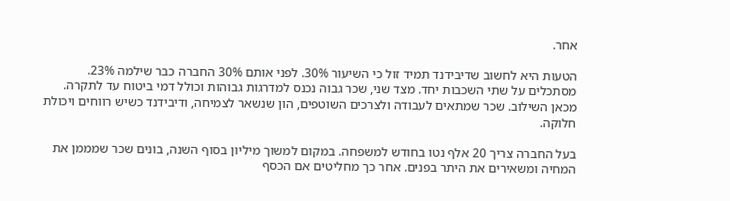אחר.

הטעות היא לחשוב שדיבידנד תמיד זול כי השיעור 30%. לפני אותם 30% החברה כבר שילמה 23%. מסתכלים על שתי השכבות יחד. מצד שני, שכר גבוה נכנס למדרגות גבוהות וכולל דמי ביטוח עד לתקרה. מכאן השילוב. שכר שמתאים לעבודה ולצרכים השוטפים, הון שנשאר לצמיחה, ודיבידנד כשיש רווחים ויכולת חלוקה.

בעל החברה צריך 20 אלף נטו בחודש למשפחה. במקום למשוך מיליון בסוף השנה, בונים שכר שמממן את המחיה ומשאירים את היתר בפנים. אחר כך מחליטים אם הכסף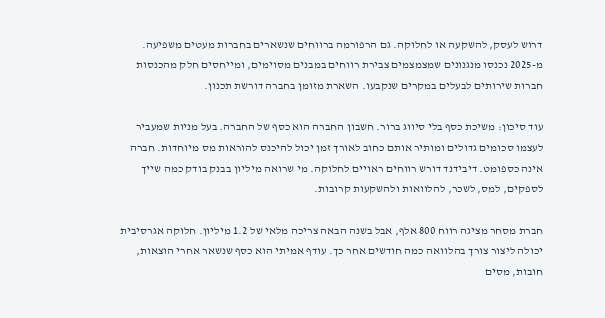דרוש לעסק, להשקעה או לחלוקה. גם הרפורמה ברווחים שנשארים בחברות מעטים משפיעה. מ-2025 נכנסו מנגנונים שמצמצמים צבירת רווחים במבנים מסוימים, ומייחסים חלק מהכנסות חברות שירותים לבעלים במקרים שנקבעו. השארת מזומן בחברה דורשת תכנון.

עוד סיכון: משיכת כסף בלי סיווג ברור. חשבון החברה הוא כסף של החברה. בעל מניות שמעביר לעצמו סכומים גדולים ומותיר אותם כחוב לאורך זמן יכול להיכנס להוראות מס מיוחדות. חברה אינה כספומט. דיבידנד דורש רווחים ראויים לחלוקה. מי שרואה מיליון בבנק בודק כמה שייך לספקים, למס, לשכר, להלוואות ולהשקעות קרובות.

חברת מסחר מציגה רווח 800 אלף, אבל בשנה הבאה צריכה מלאי של 1.2 מיליון. חלוקה אגרסיבית יכולה ליצור צורך בהלוואה כמה חודשים אחר כך. עודף אמיתי הוא כסף שנשאר אחרי הוצאות, חובות, מסים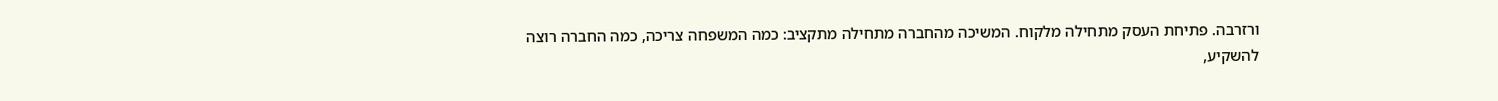ורזרבה. פתיחת העסק מתחילה מלקוח. המשיכה מהחברה מתחילה מתקציב: כמה המשפחה צריכה, כמה החברה רוצה להשקיע,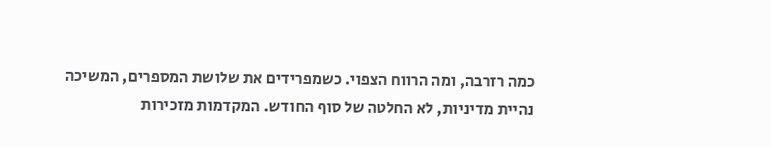כמה רזרבה, ומה הרווח הצפוי. כשמפרידים את שלושת המספרים, המשיכה נהיית מדיניות, לא החלטה של סוף החודש. המקדמות מזכירות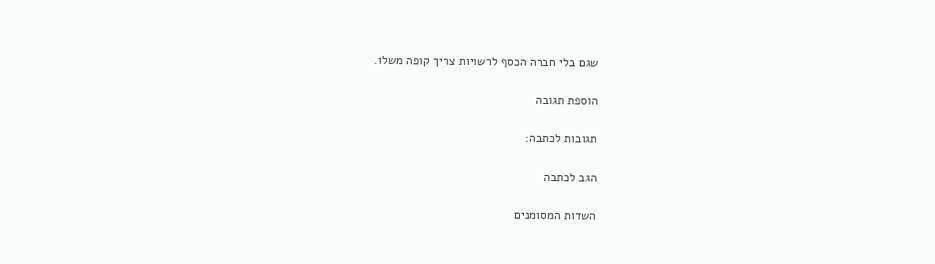שגם בלי חברה הכסף לרשויות צריך קופה משלו.

הוספת תגובה

תגובות לכתבה:

הגב לכתבה

השדות המסומנים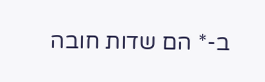ב-* הם שדות חובה